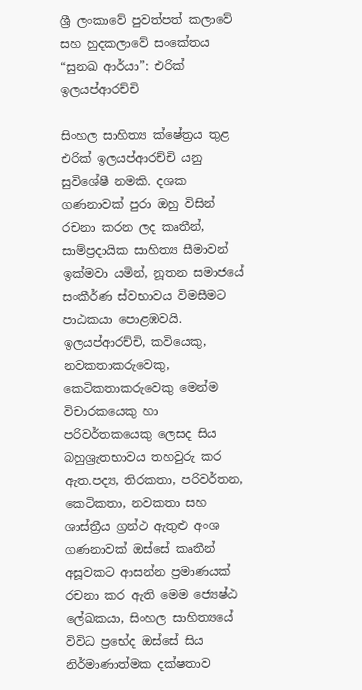ශ්‍රී ලංකාවේ පුවත්පත් කලාවේ සහ හුදකලාවේ සංකේතය “සුනඛ ආර්යා”: එරික් ඉලයප්ආරච්චි

සිංහල සාහිත්‍ය ක්ෂේත්‍රය තුළ එරික් ඉලයප්ආරච්චි යනු සුවිශේෂී නමකි. දශක ගණනාවක් පුරා ඔහු විසින් රචනා කරන ලද කෘතීන්, සාම්ප්‍රදායික සාහිත්‍ය සීමාවන් ඉක්මවා යමින්, නූතන සමාජයේ සංකීර්ණ ස්වභාවය විමසීමට පාඨකයා පොළඹවයි. ඉලයප්ආරච්චි, කවියෙකු, නවකතාකරුවෙකු, කෙටිකතාකරුවෙකු මෙන්ම විචාරකයෙකු හා පරිවර්තකයෙකු ලෙසද සිය බහුශ්‍රැතභාවය තහවුරු කර ඇත.පද්‍ය, තිරකතා, පරිවර්තන, කෙටිකතා, නවකතා සහ ශාස්ත්‍රීය ග්‍රන්ථ ඇතුළු අංශ ගණනාවක් ඔස්සේ කෘතීන් අසූවකට ආසන්න ප්‍රමාණයක් රචනා කර ඇති මෙම ජ්‍යෙෂ්ඨ ලේඛකයා, සිංහල සාහිත්‍යයේ විවිධ ප්‍රභේද ඔස්සේ සිය නිර්මාණාත්මක දක්ෂතාව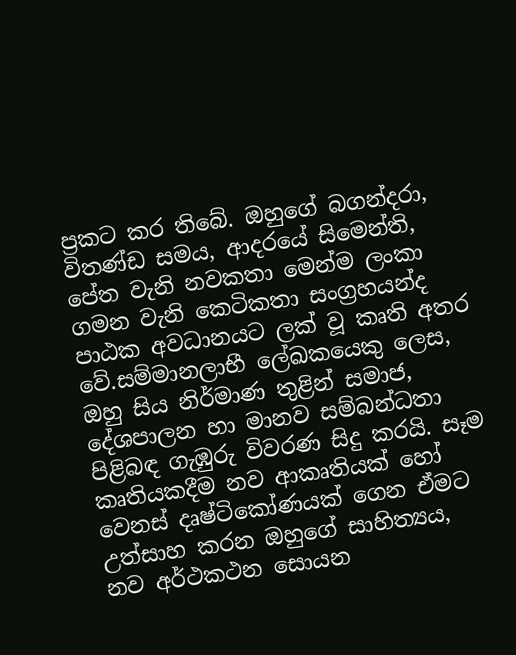ප්‍රකට කර තිබේ. ඔහුගේ බගන්දරා, විතණ්ඩ සමය, ආදරයේ සිමෙන්ති, පේත වැනි නවකතා මෙන්ම ලංකා ගමන වැනි කෙටිකතා සංග්‍රහයන්ද පාඨක අවධානයට ලක් වූ කෘති අතර වේ.සම්මානලාභී ලේඛකයෙකු ලෙස, ඔහු සිය නිර්මාණ තුළින් සමාජ, දේශපාලන හා මානව සම්බන්ධතා පිළිබඳ ගැඹුරු විවරණ සිදු කරයි. සෑම කෘතියකදීම නව ආකෘතියක් හෝ වෙනස් දෘෂ්ටිකෝණයක් ගෙන ඒමට උත්සාහ කරන ඔහුගේ සාහිත්‍යය, නව අර්ථකථන සොයන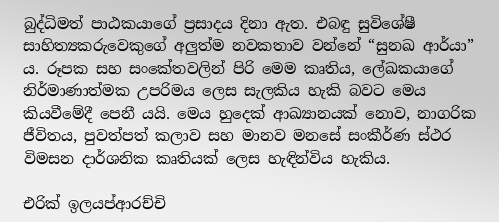බුද්ධිමත් පාඨකයාගේ ප්‍රසාදය දිනා ඇත. එබඳු සුවිශේෂී සාහිත්‍යකරුවෙකුගේ අලුත්ම නවකතාව වන්නේ “සුනඛ ආර්යා” ය. රූපක සහ සංකේතවලින් පිරි මෙම කෘතිය, ලේඛකයාගේ නිර්මාණාත්මක උපරිමය ලෙස සැලකිය හැකි බවට මෙය කියවීමේදී පෙනී යයි. මෙය හුදෙක් ආඛ්‍යානයක් නොව, නාගරික ජීවිතය, පුවත්පත් කලාව සහ මානව මනසේ සංකීර්ණ ස්ථර විමසන දාර්ශනික කෘතියක් ලෙස හැඳින්විය හැකිය.

එරික් ඉලයප්ආරච්චි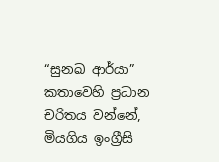“සුනඛ ආර්යා” කතාවෙහි ප්‍රධාන චරිතය වන්නේ, මියගිය ඉංග්‍රීසි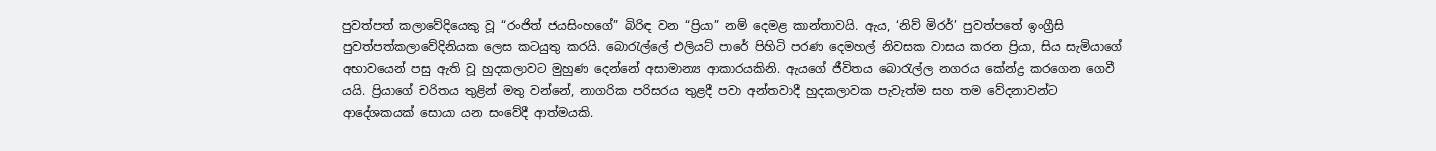පුවත්පත් කලාවේදියෙකු වූ “රංජිත් ජයසිංහගේ” බිරිඳ වන “ප්‍රියා” නම් දෙමළ කාන්තාවයි. ඇය, ‘නිව් මිරර්’ පුවත්පතේ ඉංග්‍රීසි  පුවත්පත්කලාවේදිනියක ලෙස කටයුතු කරයි. බොරැල්ලේ එලියට් පාරේ පිහිටි පරණ දෙමහල් නිවසක වාසය කරන ප්‍රියා, සිය සැමියාගේ අභාවයෙන් පසු ඇති වූ හුදකලාවට මුහුණ දෙන්නේ අසාමාන්‍ය ආකාරයකිනි. ඇයගේ ජීවිතය බොරැල්ල නගරය කේන්ද්‍ර කරගෙන ගෙවී යයි. ප්‍රියාගේ චරිතය තුළින් මතු වන්නේ, නාගරික පරිසරය තුළදී පවා අන්තවාදී හුදකලාවක පැවැත්ම සහ තම වේදනාවන්ට ආදේශකයක් සොයා යන සංවේදී ආත්මයකි.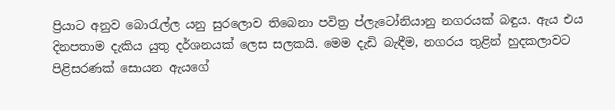ප්‍රියාට අනුව බොරැල්ල යනු සුරලොව තිබෙනා පවිත්‍ර ප්ලැටෝනියානු නගරයක් බඳුය. ඇය එය දිනපතාම දැකිය යුතු දර්ශනයක් ලෙස සලකයි. මෙම දැඩි බැඳීම, නගරය තුළින් හුදකලාවට පිළිසරණක් සොයන ඇයගේ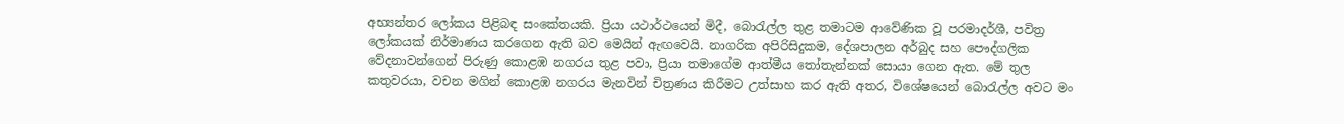අභ්‍යන්තර ලෝකය පිළිබඳ සංකේතයකි. ප්‍රියා යථාර්ථයෙන් මිදී, බොරැල්ල තුළ තමාටම ආවේණික වූ පරමාදර්ශී, පවිත්‍ර ලෝකයක් නිර්මාණය කරගෙන ඇති බව මෙයින් ඇඟවෙයි. නාගරික අපිරිසිදුකම, දේශපාලන අර්බුද සහ පෞද්ගලික වේදනාවන්ගෙන් පිරුණු කොළඹ නගරය තුළ පවා, ප්‍රියා තමාගේම ආත්මීය තෝතැන්නක් සොයා ගෙන ඇත. මේ තුල කතුවරයා, වචන මගින් කොළඹ නගරය මැනවින් චිත්‍රණය කිරීමට උත්සාහ කර ඇති අතර, විශේෂයෙන් බොරැල්ල අවට මං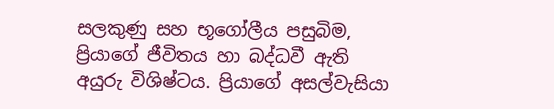සලකුණු සහ භූගෝලීය පසුබිම, ප්‍රියාගේ ජීවිතය හා බද්ධවී ඇති අයුරු විශිෂ්ටය. ප්‍රියාගේ අසල්වැසියා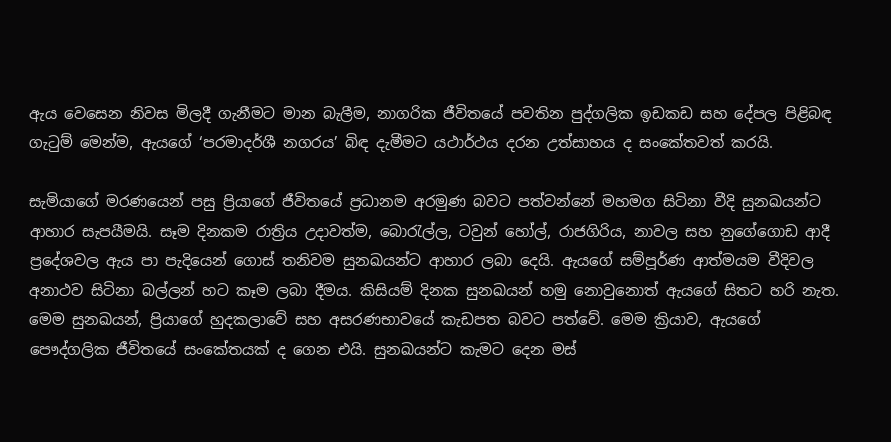ඇය වෙසෙන නිවස මිලදී ගැනීමට මාන බැලීම, නාගරික ජීවිතයේ පවතින පුද්ගලික ඉඩකඩ සහ දේපල පිළිබඳ ගැටුම් මෙන්ම, ඇයගේ ‘පරමාදර්ශී නගරය’ බිඳ දැමීමට යථාර්ථය දරන උත්සාහය ද සංකේතවත් කරයි.

සැමියාගේ මරණයෙන් පසු ප්‍රියාගේ ජීවිතයේ ප්‍රධානම අරමුණ බවට පත්වන්නේ මහමග සිටිනා වීදි සුනඛයන්ට ආහාර සැපයීමයි. සෑම දිනකම රාත්‍රිය උදාවත්ම, බොරැල්ල, ටවුන් හෝල්, රාජගිරිය, නාවල සහ නුගේගොඩ ආදී ප්‍රදේශවල ඇය පා පැදියෙන් ගොස් තනිවම සුනඛයන්ට ආහාර ලබා දෙයි. ඇයගේ සම්පූර්ණ ආත්මයම වීදිවල අනාථව සිටිනා බල්ලන් හට කෑම ලබා දීමය. කිසියම් දිනක සුනඛයන් හමු නොවුනොත් ඇයගේ සිතට හරි නැත. මෙම සුනඛයන්, ප්‍රියාගේ හුදකලාවේ සහ අසරණභාවයේ කැඩපත බවට පත්වේ. මෙම ක්‍රියාව, ඇයගේ පෞද්ගලික ජීවිතයේ සංකේතයක් ද ගෙන එයි. සුනඛයන්ට කැමට දෙන මස්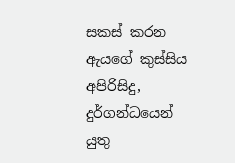සකස් කරන ඇයගේ කුස්සිය අපිරිසිදු, දුර්ගන්ධයෙන් යුතු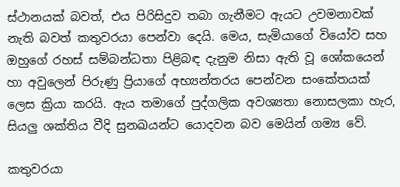ස්ථානයක් බවත්, එය පිරිසිදුව තබා ගැනීමට ඇයට උවමනාවක් නැති බවත් කතුවරයා පෙන්වා දෙයි. මෙය, සැමියාගේ වියෝව සහ ඔහුගේ රහස් සම්බන්ධතා පිළිබඳ දැනුම නිසා ඇති වූ ශෝකයෙන් හා අවුලෙන් පිරුණු ප්‍රියාගේ අභ්‍යන්තරය පෙන්වන සංකේතයක් ලෙස ක්‍රියා කරයි. ඇය තමාගේ පුද්ගලික අවශ්‍යතා නොසලකා හැර, සියලු ශක්තිය වීදි සුනඛයන්ට යොදවන බව මෙයින් ගම්‍ය වේ.

කතුවරයා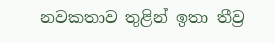නවකතාව තුළින් ඉතා තීව්‍ර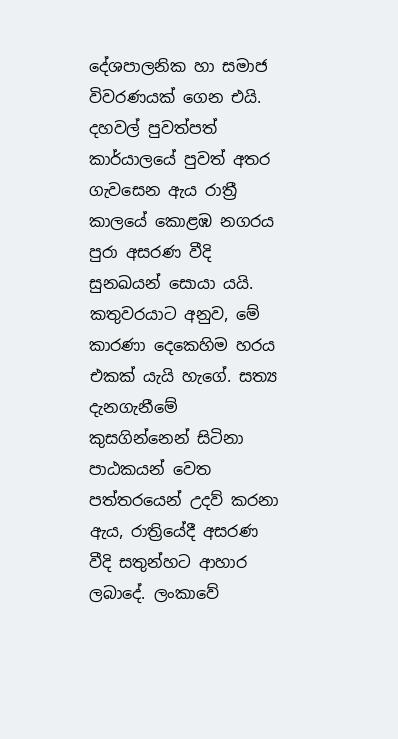දේශපාලනික හා සමාජ විවරණයක් ගෙන එයි. දහවල් පුවත්පත් කාර්යාලයේ පුවත් අතර ගැවසෙන ඇය රාත්‍රී කාලයේ කොළඹ නගරය පුරා අසරණ වීදි සුනඛයන් සොයා යයි. කතුවරයාට අනුව, මේ කාරණා දෙකෙහිම හරය එකක් යැයි හැගේ. සත්‍ය දැනගැනීමේ කුසගින්නෙන් සිටිනා පාඨකයන් වෙත පත්තරයෙන් උදව් කරනා ඇය, රාත්‍රියේදී අසරණ වීදි සතුන්හට ආහාර ලබාදේ. ලංකාවේ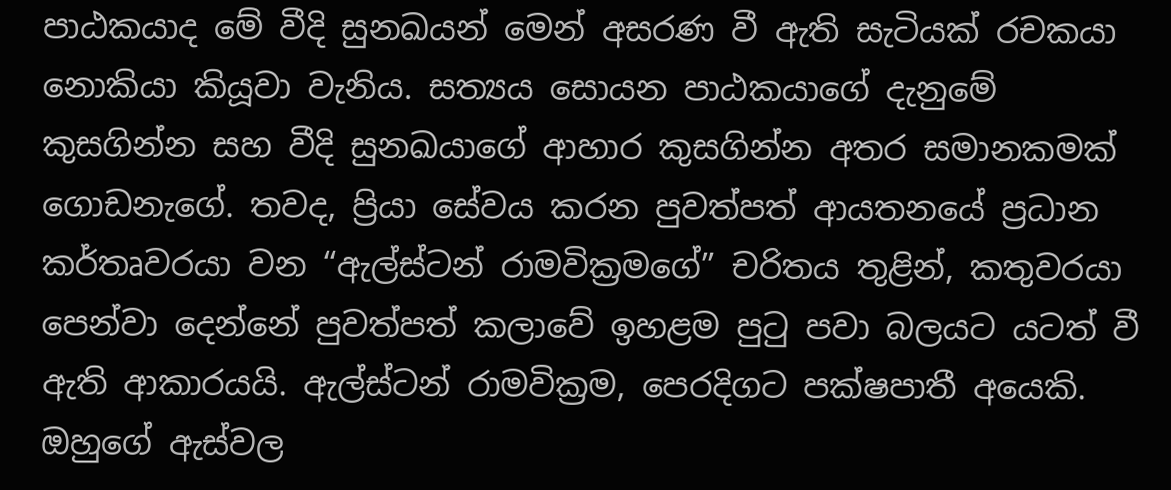පාඨකයාද මේ වීදි සුනඛයන් මෙන් අසරණ වී ඇති සැටියක් රචකයා නොකියා කියූවා වැනිය. සත්‍යය සොයන පාඨකයාගේ දැනුමේ කුසගින්න සහ වීදි සුනඛයාගේ ආහාර කුසගින්න අතර සමානකමක් ගොඩනැගේ. තවද, ප්‍රියා සේවය කරන පුවත්පත් ආයතනයේ ප්‍රධාන කර්තෘවරයා වන “ඇල්ස්ටන් රාමවික්‍රමගේ” චරිතය තුළින්, කතුවරයා පෙන්වා දෙන්නේ පුවත්පත් කලාවේ ඉහළම පුටු පවා බලයට යටත් වී ඇති ආකාරයයි. ඇල්ස්ටන් රාමවික්‍රම, පෙරදිගට පක්ෂපාතී අයෙකි. ඔහුගේ ඇස්වල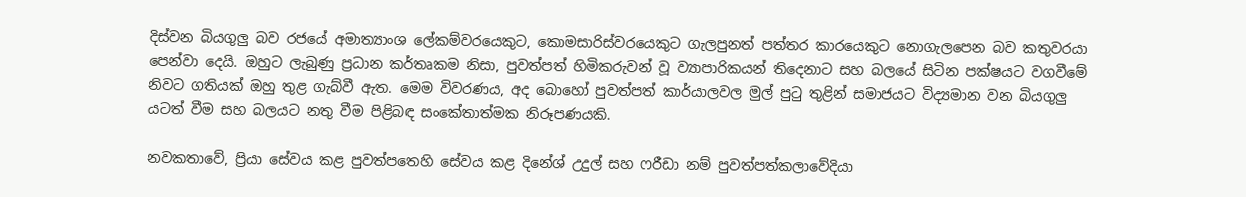දිස්වන බියගුලු බව රජයේ අමාත්‍යාංශ ලේකම්වරයෙකුට, කොමසාරිස්වරයෙකුට ගැලපුනත් පත්තර කාරයෙකුට නොගැලපෙන බව කතුවරයා පෙන්වා දෙයි. ඔහුට ලැබුණු ප්‍රධාන කර්තෘකම නිසා, පුවත්පත් හිමිකරුවන් වූ ව්‍යාපාරිකයන් තිදෙනාට සහ බලයේ සිටින පක්ෂයට වගවීමේ නිවට ගතියක් ඔහු තුළ ගැබ්වී ඇත. මෙම විවරණය, අද බොහෝ පුවත්පත් කාර්යාලවල මුල් පුටු තුළින් සමාජයට විද්‍යමාන වන බියගුලු යටත් වීම සහ බලයට නතු වීම පිළිබඳ සංකේතාත්මක නිරූපණයකි.

නවකතාවේ, ප්‍රියා සේවය කළ පුවත්පතෙහි සේවය කළ දිනේශ් උදුල් සහ ෆරීඩා නම් පුවත්පත්කලාවේදියා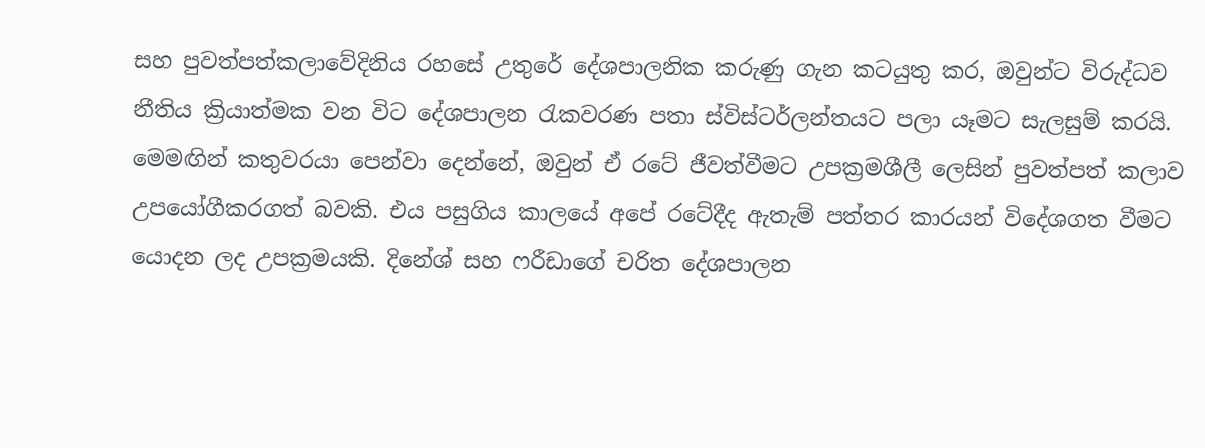සහ පුවත්පත්කලාවේදිනිය රහසේ උතුරේ දේශපාලනික කරුණු ගැන කටයුතු කර, ඔවුන්ට විරුද්ධව නීතිය ක්‍රියාත්මක වන විට දේශපාලන රැකවරණ පතා ස්විස්ටර්ලන්තයට පලා යෑමට සැලසුම් කරයි. මෙමඟින් කතුවරයා පෙන්වා දෙන්නේ, ඔවුන් ඒ රටේ ජීවත්වීමට උපක්‍රමශීලී ලෙසින් පුවත්පත් කලාව උපයෝගීකරගත් බවකි. එය පසුගිය කාලයේ අපේ රටේදීද ඇතැම් පත්තර කාරයන් විදේශගත වීමට යොදන ලද උපක්‍රමයකි. දිනේශ් සහ ෆරීඩාගේ චරිත දේශපාලන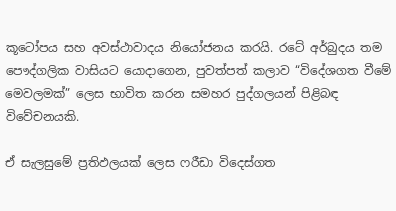කූටෝපය සහ අවස්ථාවාදය නියෝජනය කරයි. රටේ අර්බුදය තම පෞද්ගලික වාසියට යොදාගෙන, පුවත්පත් කලාව “විදේශගත වීමේ මෙවලමක්” ලෙස භාවිත කරන සමහර පුද්ගලයන් පිළිබඳ විවේචනයකි.

ඒ සැලසුමේ ප්‍රතිඵලයක් ලෙස ෆරීඩා විදෙස්ගත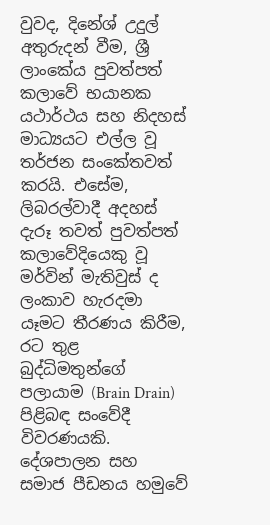වුවද, දිනේශ් උදුල් අතුරුදන් වීම, ශ්‍රී ලාංකේය පුවත්පත් කලාවේ භයානක යථාර්ථය සහ නිදහස් මාධ්‍යයට එල්ල වූ තර්ජන සංකේතවත් කරයි. එසේම, ලිබරල්වාදී අදහස් දැරූ තවත් පුවත්පත් කලාවේදියෙකු වූ මර්වින් මැතිවුස් ද ලංකාව හැරදමා යෑමට තීරණය කිරීම, රට තුළ බුද්ධිමතුන්ගේ පලායාම (Brain Drain) පිළිබඳ සංවේදී විවරණයකි. දේශපාලන සහ සමාජ පීඩනය හමුවේ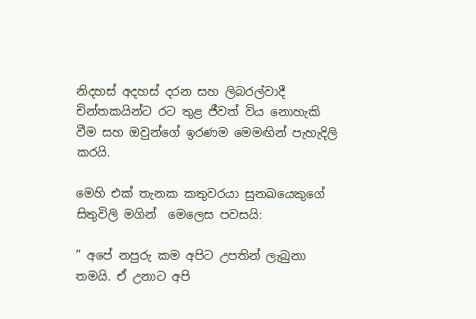නිදහස් අදහස් දරන සහ ලිබරල්වාදී චින්තකයින්ට රට තුළ ජීවත් විය නොහැකි වීම සහ ඔවුන්ගේ ඉරණම මෙමඟින් පැහැදිලි කරයි.

මෙහි එක් තැනක කතුවරයා සුනඛයෙකුගේ සිතුවිලි මගින්  මෙලෙස පවසයි:

” අපේ නපුරු කම අපිට උපතින් ලැබුනා තමයි. ඒ උනාට අපි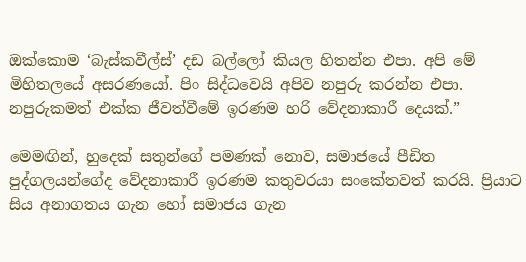ඔක්කොම ‘බැස්කවීල්ස්’ දඩ බල්ලෝ කියල හිතන්න එපා. අපි මේ මිහිතලයේ අසරණයෝ. පිං සිද්ධවෙයි අපිව නපුරු කරන්න එපා. නපුරුකමත් එක්ක ජීවත්වීමේ ඉරණම හරි වේදනාකාරී දෙයක්.”

මෙමඟින්, හුදෙක් සතුන්ගේ පමණක් නොව, සමාජයේ පීඩිත පුද්ගලයන්ගේද වේදනාකාරී ඉරණම කතුවරයා සංකේතවත් කරයි. ප්‍රියාට සිය අනාගතය ගැන හෝ සමාජය ගැන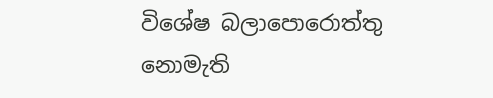විශේෂ බලාපොරොත්තු නොමැති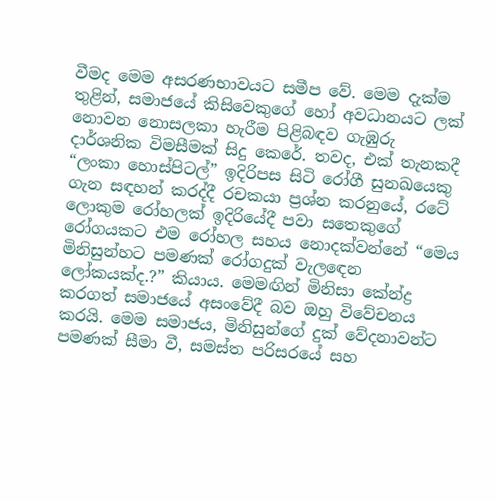වීමද මෙම අසරණභාවයට සමීප වේ. මෙම දැක්ම තුළින්, සමාජයේ කිසිවෙකුගේ හෝ අවධානයට ලක් නොවන නොසලකා හැරීම පිළිබඳව ගැඹුරු දාර්ශනික විමසීමක් සිදු කෙරේ. තවද, එක් තැනකදී “ලංකා හොස්පිටල්” ඉදිරිපස සිටි රෝගී සුනඛයෙකු ගැන සඳහන් කරද්දී රචකයා ප්‍රශ්න කරනුයේ, රටේ ලොකුම රෝහලක් ඉදිරියේදී පවා සතෙකුගේ රෝගයකට එම රෝහල සහය නොදක්වන්නේ “මෙය මිනිසුන්හට පමණක් රෝගදුක් වැලඳෙන ලෝකයක්ද.?” කියාය. මෙමඟින් මිනිසා කේන්ද්‍ර කරගත් සමාජයේ අසංවේදී බව ඔහු විවේචනය කරයි. මෙම සමාජය, මිනිසුන්ගේ දුක් වේදනාවන්ට පමණක් සීමා වී, සමස්ත පරිසරයේ සහ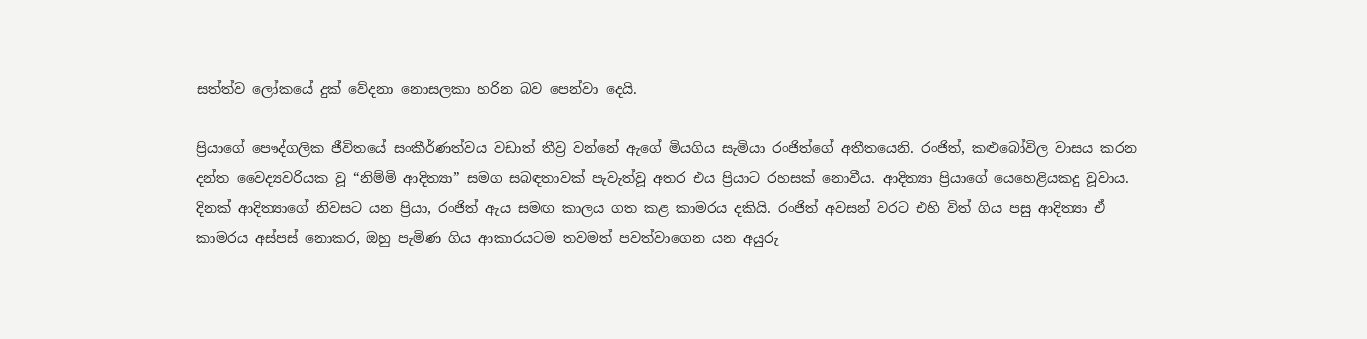සත්ත්ව ලෝකයේ දුක් වේදනා නොසලකා හරින බව පෙන්වා දෙයි.

ප්‍රියාගේ පෞද්ගලික ජීවිතයේ සංකීර්ණත්වය වඩාත් තීව්‍ර වන්නේ ඇගේ මියගිය සැමියා රංජිත්ගේ අතීතයෙනි. රංජිත්, කළුබෝවිල වාසය කරන දන්ත වෛද්‍යවරියක වූ “නිම්මි ආදිත්‍යා” සමග සබඳතාවක් පැවැත්වූ අතර එය ප්‍රියාට රහසක් නොවීය. ආදිත්‍යා ප්‍රියාගේ යෙහෙළියකදු වූවාය. දිනක් ආදිත්‍යාගේ නිවසට යන ප්‍රියා, රංජිත් ඇය සමඟ කාලය ගත කළ කාමරය දකියි. රංජිත් අවසන් වරට එහි විත් ගිය පසු ආදිත්‍යා ඒ කාමරය අස්පස් නොකර, ඔහු පැමිණ ගිය ආකාරයටම තවමත් පවත්වාගෙන යන අයුරු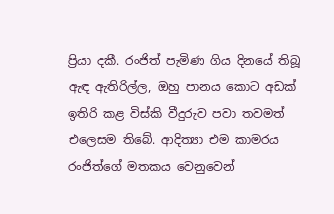ප්‍රියා දකී. රංජිත් පැමිණ ගිය දිනයේ තිබූ ඇඳ ඇතිරිල්ල, ඔහු පානය කොට අඩක් ඉතිරි කළ විස්කි වීදුරුව පවා තවමත් එලෙසම තිබේ. ආදිත්‍යා එම කාමරය රංජිත්ගේ මතකය වෙනුවෙන්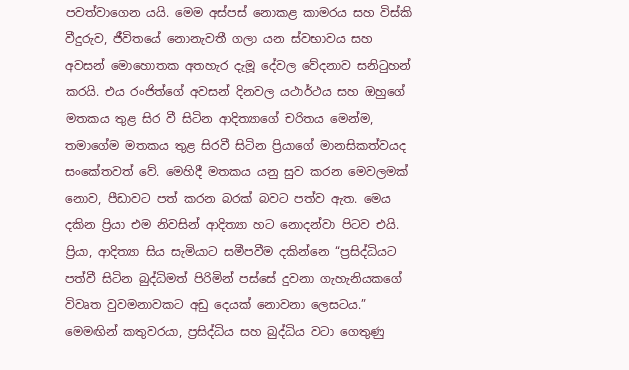පවත්වාගෙන යයි. මෙම අස්පස් නොකළ කාමරය සහ විස්කි වීදුරුව, ජීවිතයේ නොනැවතී ගලා යන ස්වභාවය සහ අවසන් මොහොතක අතහැර දැමූ දේවල වේදනාව සනිටුහන් කරයි. එය රංජිත්ගේ අවසන් දිනවල යථාර්ථය සහ ඔහුගේ මතකය තුළ සිර වී සිටින ආදිත්‍යාගේ චරිතය මෙන්ම, තමාගේම මතකය තුළ සිරවී සිටින ප්‍රියාගේ මානසිකත්වයද සංකේතවත් වේ. මෙහිදී මතකය යනු සුව කරන මෙවලමක් නොව, පීඩාවට පත් කරන බරක් බවට පත්ව ඇත. මෙය දකින ප්‍රියා එම නිවසින් ආදිත්‍යා හට නොදන්වා පිටව එයි. ප්‍රියා, ආදිත්‍යා සිය සැමියාට සමීපවීම දකින්නෙ “ප්‍රසිද්ධියට පත්වී සිටින බුද්ධිමත් පිරිමින් පස්සේ දුවනා ගැහැනියකගේ විවෘත වුවමනාවකට අඩු දෙයක් නොවනා ලෙසටය.” මෙමඟින් කතුවරයා, ප්‍රසිද්ධිය සහ බුද්ධිය වටා ගෙතුණු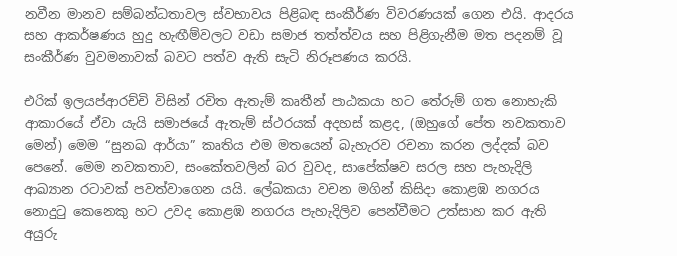නවීන මානව සම්බන්ධතාවල ස්වභාවය පිළිබඳ සංකීර්ණ විවරණයක් ගෙන එයි. ආදරය සහ ආකර්ෂණය හුදු හැඟීම්වලට වඩා සමාජ තත්ත්වය සහ පිළිගැනීම මත පදනම් වූ සංකීර්ණ වුවමනාවක් බවට පත්ව ඇති සැටි නිරූපණය කරයි.

එරික් ඉලයප්ආරච්චි විසින් රචිත ඇතැම් කෘතීන් පාඨකයා හට තේරුම් ගත නොහැකි ආකාරයේ ඒවා යැයි සමාජයේ ඇතැම් ස්ථරයක් අදහස් කළද, (ඔහුගේ පේත නවකතාව මෙන්) මෙම “සුනඛ ආර්යා” කෘතිය එම මතයෙන් බැහැරව රචනා කරන ලද්දක් බව පෙනේ. මෙම නවකතාව, සංකේතවලින් බර වුවද, සාපේක්ෂව සරල සහ පැහැදිලි ආඛ්‍යාන රටාවක් පවත්වාගෙන යයි. ලේඛකයා වචන මගින් කිසිදා කොළඹ නගරය නොදුටු කෙනෙකු හට උවද කොළඹ නගරය පැහැදිලිව පෙන්වීමට උත්සාහ කර ඇති අයුරු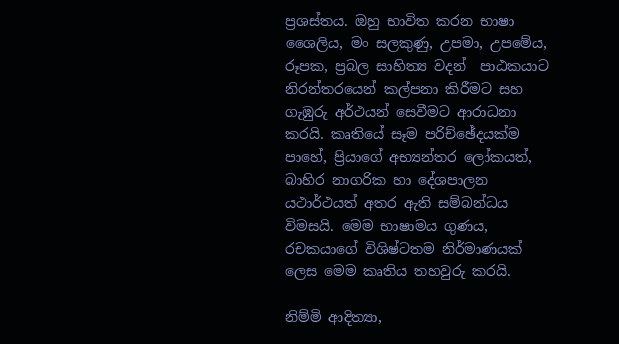ප්‍රශස්තය. ඔහු භාවිත කරන භාෂා ශෛලිය, මං සලකුණු, උපමා, උපමේය, රූපක, ප්‍රබල සාහිත්‍ය වදන්  පාඨකයාට නිරන්තරයෙන් කල්පනා කිරීමට සහ ගැඹුරු අර්ථයන් සෙවීමට ආරාධනා කරයි. කෘතියේ සෑම පරිච්ඡේදයක්ම පාහේ, ප්‍රියාගේ අභ්‍යන්තර ලෝකයත්, බාහිර නාගරික හා දේශපාලන යථාර්ථයත් අතර ඇති සම්බන්ධය විමසයි. මෙම භාෂාමය ගුණය, රචකයාගේ විශිෂ්ටතම නිර්මාණයක් ලෙස මෙම කෘතිය තහවුරු කරයි.

නිම්මි ආදිත්‍යා,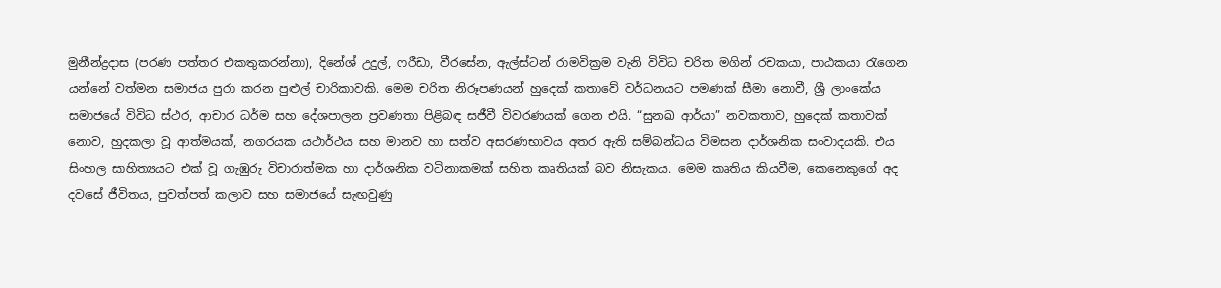මුනීන්ද්‍රදාස (පරණ පත්තර එකතුකරන්නා), දිනේශ් උදුල්, ෆරීඩා, වීරසේන, ඇල්ස්ටන් රාමවික්‍රම වැනි විවිධ චරිත මගින් රචකයා, පාඨකයා රැගෙන යන්නේ වත්මන සමාජය පුරා කරන පුළුල් චාරිකාවකි. මෙම චරිත නිරූපණයන් හුදෙක් කතාවේ වර්ධනයට පමණක් සීමා නොවී, ශ්‍රී ලාංකේය සමාජයේ විවිධ ස්ථර, ආචාර ධර්ම සහ දේශපාලන ප්‍රවණතා පිළිබඳ සජීවී විවරණයක් ගෙන එයි. “සුනඛ ආර්යා” නවකතාව, හුදෙක් කතාවක් නොව, හුදකලා වූ ආත්මයක්, නගරයක යථාර්ථය සහ මානව හා සත්ව අසරණභාවය අතර ඇති සම්බන්ධය විමසන දාර්ශනික සංවාදයකි. එය සිංහල සාහිත්‍යයට එක් වූ ගැඹුරු විචාරාත්මක හා දාර්ශනික වටිනාකමක් සහිත කෘතියක් බව නිසැකය. මෙම කෘතිය කියවීම, කෙනෙකුගේ අද දවසේ ජීවිතය, පුවත්පත් කලාව සහ සමාජයේ සැඟවුණු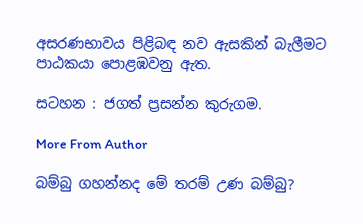අසරණභාවය පිළිබඳ නව ඇසකින් බැලීමට පාඨකයා පොළඹවනු ඇත.

සටහන : ජගත් ප්‍රසන්න කුරුගම.

More From Author

බම්බු ගහන්නද මේ තරම් උණ බම්බු?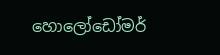හොලෝඩෝමර්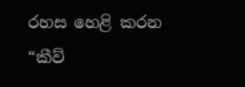රහස හෙළි කරන “කීව්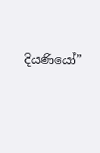දියණියෝ”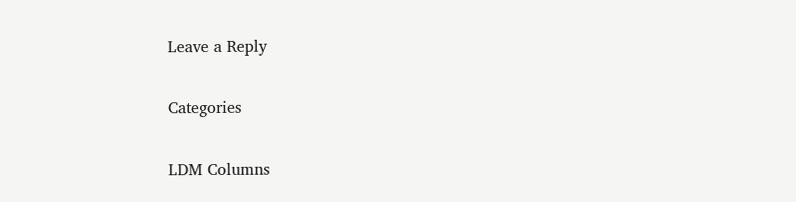Leave a Reply

Categories

LDM Columns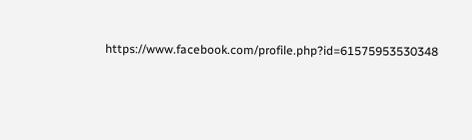https://www.facebook.com/profile.php?id=61575953530348